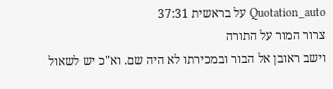Quotation_auto על בראשית 37:31
צרור המור על התורה
וישב ראובן אל הבור ובמכירתו לא היה שם. וא"כ יש לשאול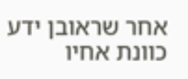אחר שראובן ידע כוונת אחיו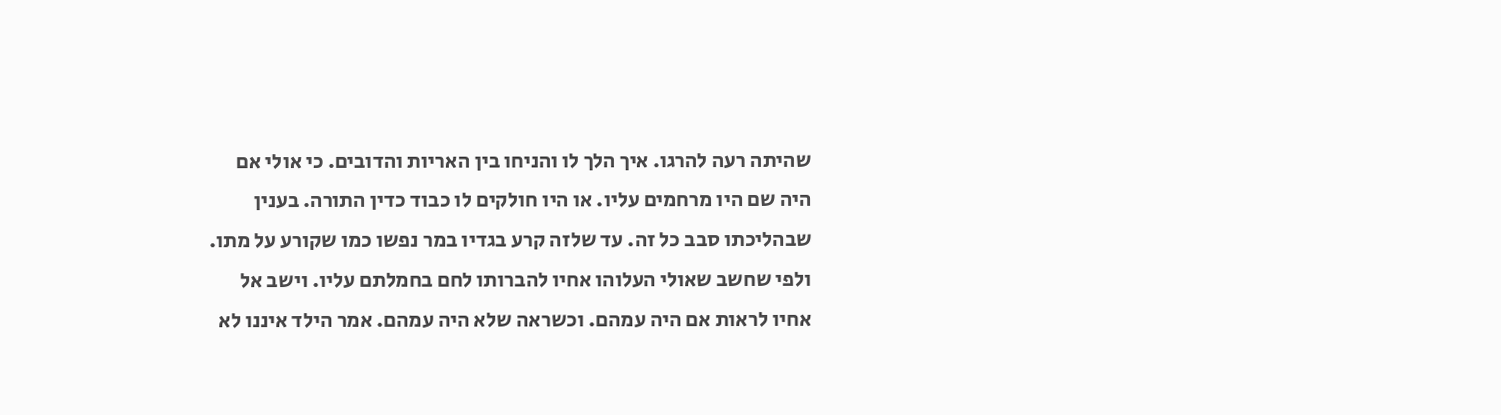שהיתה רעה להרגו. איך הלך לו והניחו בין האריות והדובים. כי אולי אם היה שם היו מרחמים עליו. או היו חולקים לו כבוד כדין התורה. בענין שבהליכתו סבב כל זה. עד שלזה קרע בגדיו במר נפשו כמו שקורע על מתו. ולפי שחשב שאולי העלוהו אחיו להברותו לחם בחמלתם עליו. וישב אל אחיו לראות אם היה עמהם. וכשראה שלא היה עמהם. אמר הילד איננו לא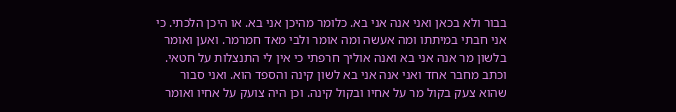בבור ולא בכאן ואני אנה אני בא. כלומר מהיכן אני בא. או היכן הלכתי. כי אני חבתי במיתתו ומה אעשה ומה אומר ולבי מאד חמרמר. ואען ואומר בלשון מר אנה אני בא ואנה אוליך חרפתי כי אין לי התנצלות על חטאי. וכתב מחבר אחד ואני אנה אני בא לשון קינה והספד הוא. ואני סבור שהוא צעק בקול מר על אחיו ובקול קינה. וכן היה צועק על אחיו ואומר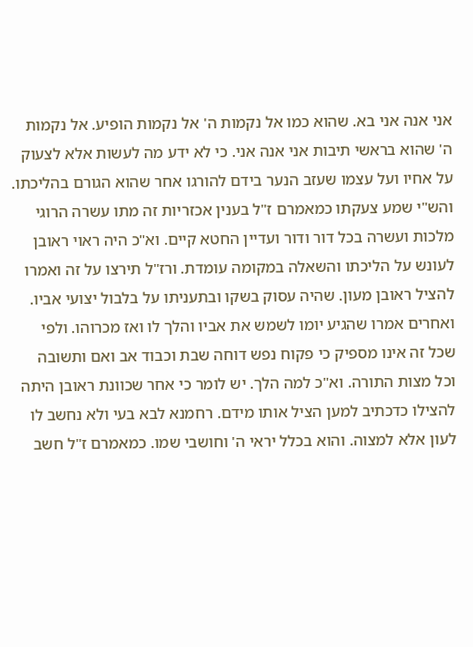אני אנה אני בא. שהוא כמו אל נקמות ה' אל נקמות הופיע. אל נקמות ה' שהוא בראשי תיבות אני אנה אני. כי לא ידע מה לעשות אלא לצעוק על אחיו ועל עצמו שעזב הנער בידם להורגו אחר שהוא הגורם בהליכתו. והש"י שמע צעקתו כמאמרם ז"ל בענין אכזריות זה מתו עשרה הרוגי מלכות ועשרה בכל דור ודור ועדיין החטא קיים. וא"כ היה ראוי ראובן לעונש על הליכתו והשאלה במקומה עומדת. ורז"ל תירצו על זה ואמרו להציל ראובן מעון. שהיה עסוק בשקו ובתעניתו על בלבול יצועי אביו. ואחרים אמרו שהגיע יומו לשמש את אביו והלך לו ואז מכרוהו. ולפי שכל זה אינו מספיק כי פקוח נפש דוחה שבת וכבוד אב ואם ותשובה וכל מצות התורה. וא"כ למה הלך. יש לומר כי אחר שכוונת ראובן היתה להצילו כדכתיב למען הציל אותו מידם. רחמנא לבא בעי ולא נחשב לו לעון אלא למצוה. והוא בכלל יראי ה' וחושבי שמו. כמאמרם ז"ל חשב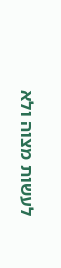לעשות מצוה ולא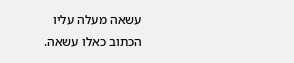עשאה מעלה עליו הכתוב כאלו עשאה.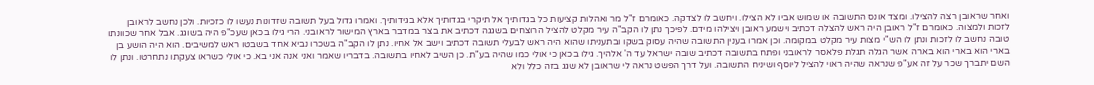ואחר שראובן רצה להצילו. ומצד אונס התשובה או שמוש אביו לא הצילו. ויחשב לו לצדקה. כאומרם ז"ל מר ואהלות קציעות כל בגדותיך אל תיקרי בגדותיך אלא בגידותיך. ואמרו גדול בעל תשובה שזדונות נעשו לו כזכיות. ולכן נחשב לראובן לזכות ולמצוה. כאומרם ז"ל ראובן היה ראש להצלה דכתיב וישמע ראובן ויצילהו מידם. לפיכך נתן לו הקב"ה עיר מקלט להציל הרוצחים בשגגה דכתיב את בצר במדבר בארץ המישור לראובני. הרי גילו בכאן שעכ"פ היה בשוגג. אבל אחר שכוונתו טובה נחשב לו לזכות ונתן לו הש"י מצות עיר מקלט במקומה. וכן אמרו בענין התשובה שהיה עסוק בשקו ובתעניתו שהוא היה ראש לבעלי תשובה דכתיב וישב אל אחיו. נתן לו הקב"ה בשכרו נביא אחד בשבטו ראש למשיבים. הוא היה הושע בן בארי הוא בארי הוא בארה אשר הגלה תגלת פלאסר לראובני ופתח בתשובה דכתיב שובה ישראל עד ה' אלהיך. גילו בכאן כי אולי כמו שהיה בע"ת. כן השיב לאחיו בתשובה. בדבריו שאמר ואני אנה אני בא. כי אולי כשראו צעקתו נתחרטו. ונתן לו השם יתברך שכר על זה אע"פ שנראה שהיה ראוי להציל ליוסף ושיניח התשובה. ועל דרך הפשט נראה לי שראובן לא שגג בזה כלל ולא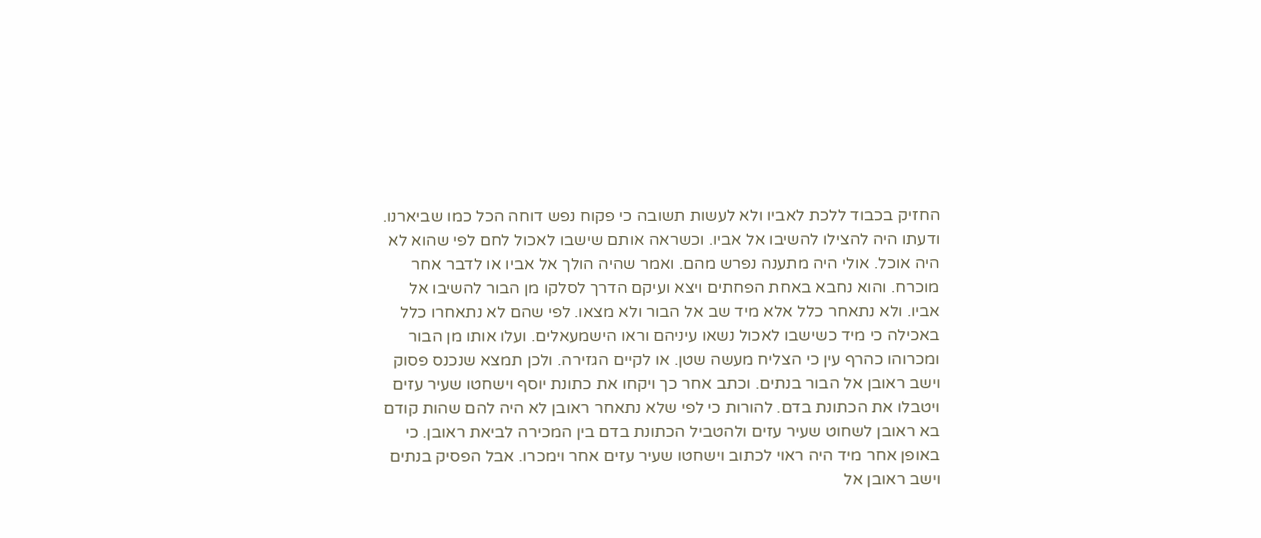החזיק בכבוד ללכת לאביו ולא לעשות תשובה כי פקוח נפש דוחה הכל כמו שביארנו. ודעתו היה להצילו להשיבו אל אביו. וכשראה אותם שישבו לאכול לחם לפי שהוא לא היה אוכל. אולי היה מתענה נפרש מהם. ואמר שהיה הולך אל אביו או לדבר אחר מוכרח. והוא נחבא באחת הפחתים ויצא ועיקם הדרך לסלקו מן הבור להשיבו אל אביו. ולא נתאחר כלל אלא מיד שב אל הבור ולא מצאו. לפי שהם לא נתאחרו כלל באכילה כי מיד כשישבו לאכול נשאו עיניהם וראו הישמעאלים. ועלו אותו מן הבור ומכרוהו כהרף עין כי הצליח מעשה שטן. או לקיים הגזירה. ולכן תמצא שנכנס פסוק וישב ראובן אל הבור בנתים. וכתב אחר כך ויקחו את כתונת יוסף וישחטו שעיר עזים ויטבלו את הכתונת בדם. להורות כי לפי שלא נתאחר ראובן לא היה להם שהות קודם בא ראובן לשחוט שעיר עזים ולהטביל הכתונת בדם בין המכירה לביאת ראובן. כי באופן אחר מיד היה ראוי לכתוב וישחטו שעיר עזים אחר וימכרו. אבל הפסיק בנתים וישב ראובן אל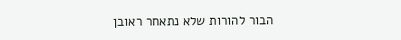הבור להורות שלא נתאחר ראובן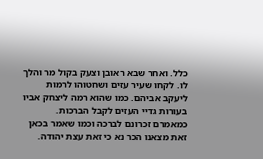כלל. ואחר שבא ראובן וצעק בקול מר והלך לו. לקחו שעיר עזים ושחטוהו לרמות ליעקב אביהם. כמו שהוא רמה ליצחק אביו בעורות גדיי העזים לקבל הברכות. כמאמרם זכרונם לברכה וכמו שאמר בכאן זאת מצאנו הכר נא כי זאת עצת יהודה.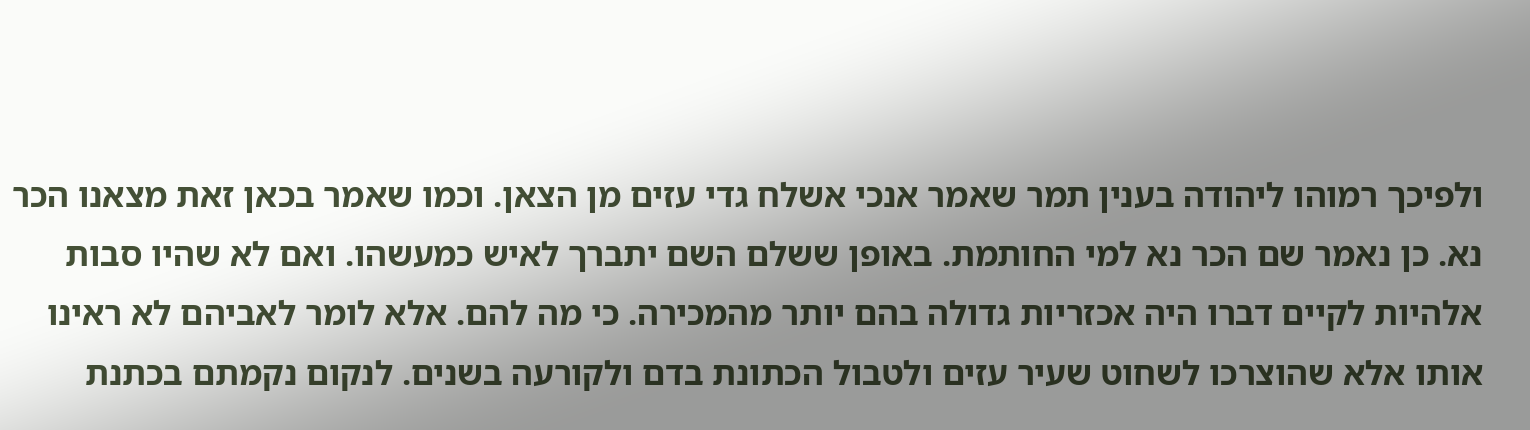ולפיכך רמוהו ליהודה בענין תמר שאמר אנכי אשלח גדי עזים מן הצאן. וכמו שאמר בכאן זאת מצאנו הכר נא. כן נאמר שם הכר נא למי החותמת. באופן ששלם השם יתברך לאיש כמעשהו. ואם לא שהיו סבות אלהיות לקיים דברו היה אכזריות גדולה בהם יותר מהמכירה. כי מה להם. אלא לומר לאביהם לא ראינו אותו אלא שהוצרכו לשחוט שעיר עזים ולטבול הכתונת בדם ולקורעה בשנים. לנקום נקמתם בכתנת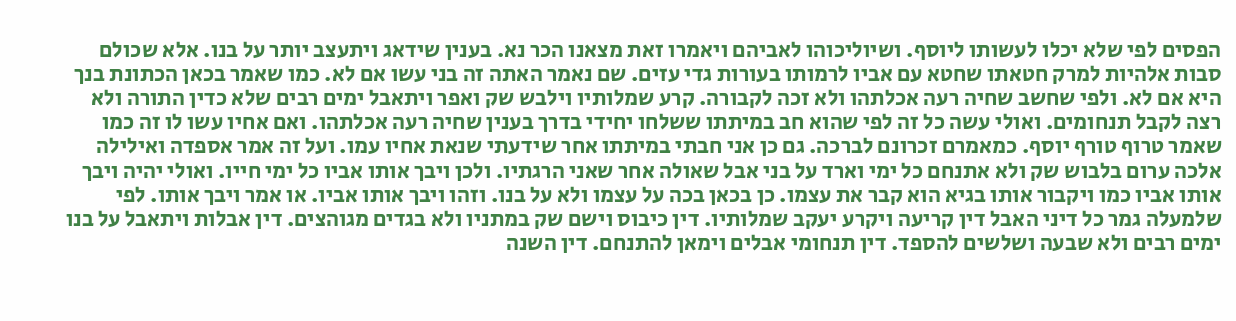הפסים לפי שלא יכלו לעשותו ליוסף. ושיוליכוהו לאביהם ויאמרו זאת מצאנו הכר נא. בענין שידאג ויתעצב יותר על בנו. אלא שכולם סבות אלהיות למרק חטאתו שחטא עם אביו לרמותו בעורות גדי עזים. שם נאמר האתה זה בני עשו אם לא. כמו שאמר בכאן הכתונת בנך היא אם לא. ולפי שחשב שחיה רעה אכלתהו ולא זכה לקבורה. קרע שמלותיו וילבש שק ואפר ויתאבל ימים רבים שלא כדין התורה ולא רצה לקבל תנחומים. ואולי עשה כל זה לפי שהוא חב במיתתו ששלחו יחידי בדרך בענין שחיה רעה אכלתהו. ואם אחיו עשו לו זה כמו שאמר טרוף טורף יוסף. כמאמרם זכרונם לברכה. גם כן אני חבתי במיתתו אחר שידעתי שנאת אחיו עמו. ועל זה אמר אספדה ואילילה אלכה ערום בלבוש שק ולא אתנחם כל ימי וארד על בני אבל שאולה אחר שאני הרגתיו. ולכן ויבך אותו אביו כל ימי חייו. ואולי יהיה ויבך אותו אביו כמו ויקבור אותו בגיא הוא קבר את עצמו. כן בכאן בכה על עצמו ולא על בנו. וזהו ויבך אותו אביו. או אמר ויבך אותו. לפי שלמעלה גמר כל דיני האבל דין קריעה ויקרע יעקב שמלותיו. דין כיבוס וישם שק במתניו ולא בגדים מגוהצים. דין אבלות ויתאבל על בנו ימים רבים ולא שבעה ושלשים להספד. דין תנחומי אבלים וימאן להתנחם. דין השנה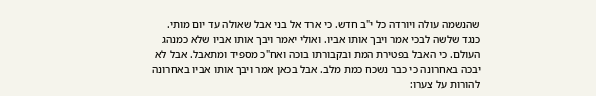שהנשמה עולה ויורדה כל י"ב חדש. כי ארד אל בני אבל שאולה עד יום מותי. כנגד שלשה לבכי אמר ויבך אותו אביו. ואולי יאמר ויבך אותו אביו שלא כמנהג העולם. כי האבל בפטירת המת ובקבורתו בוכה ואח"כ מספיד ומתאבל. אבל לא יבכה באחרונה כי כבר נשכח כמת מלב. אבל בכאן אמר ויבך אותו אביו באחרונה להורות על צערו: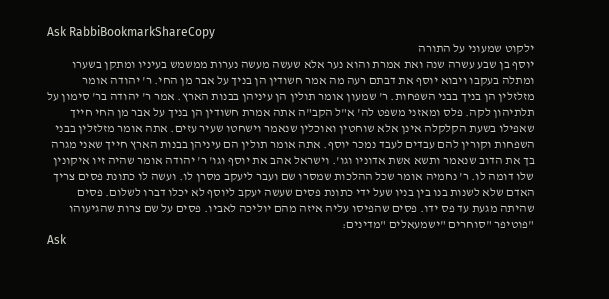Ask RabbiBookmarkShareCopy
ילקוט שמעוני על התורה
יוסף בן שבע עשרה שנה ואת אמרת והוא נער אלא שעשה מעשה נערות ממשמש בעיניו ומתקן בשערו ומתלה בעקבו ויבוא יוסף את דבתם רעה מה אמר חשודין הן בניך על אבר מן החי. ר' יהודה אומר מזלזלין הן בניך בבני השפחות. ר' שמעון אומר תולין הן עיניהן בבנות הארץ. אמר ר' יהודה בר' סימון על תלתיהון לקה. פלס ומאזני משפט לה' א"ל הקב"ה אתה אמרת חשודין הן בניך על אבר מן החי חייך שאפילו בשעת הקלקלה אינן אלא שוחטין ואוכלין שנאמר וישחטו שעיר עזים. אתה אומר מזלזלין בבני השפחות וקורין להם עבדים לעבד נמכר יוסף. אתה אומר תולין הם עיניהן בבנות הארץ חייך שאני מגרה בך את הדוב שנאמר ותשא אשת אדוניו וגו'. וישראל אהב את יוסף וגו' ר' יהודה אומר שהיה זיו איקונין שלו דומה לו. ר' נחמיה אומר שכל ההלכות שמסרו שם ועבר ליעקב מסרן לו. ועשה לו כתונת פסים צריך האדם שלא לשנות בנו בין בניו שעל ידי כתונת פסים שעשה יעקב ליוסף לא יכלו דברו לשלום. פסים שהיתה מגעת עד פס ידו. פסים שהפיסו עליה איזה מהם יוליכה לאביו. פסים על שם צרות שהגיעוהו "פוטיפר "סוחרים "ישמעאלים "מדינים:
Ask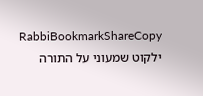RabbiBookmarkShareCopy
ילקוט שמעוני על התורה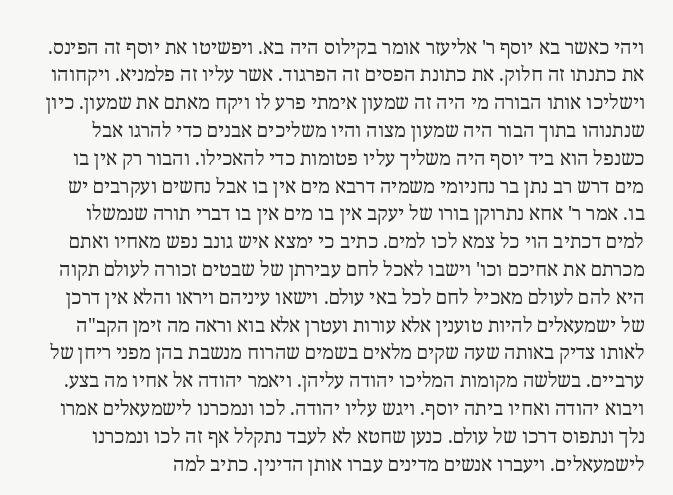ויהי כאשר בא יוסף ר' אליעזר אומר בקילוס היה בא. ויפשיטו את יוסף זה הפינס. את כתנתו זה חלוק. את כתונת הפסים זה הפרגוד. אשר עליו זה פלמניא. ויקחוהו וישליכו אותו הבורה מי היה זה שמעון אימתי פרע לו ויקח מאתם את שמעון. כיון שנתנוהו בתוך הבור היה שמעון מצוה והיו משליכים אבנים כדי להרגו אבל כשנפל הוא ביד יוסף היה משליך עליו פטומות כדי להאכילו. והבור רק אין בו מים דרש רב נתן בר נחניומי משמיה דרבא מים אין בו אבל נחשים ועקרבים יש בו. אמר ר' אחא נתרוקן בורו של יעקב אין בו מים אין בו דברי תורה שנמשלו למים דכתיב הוי כל צמא לכו למים. כתיב כי ימצא איש גונב נפש מאחיו ואתם מכרתם את אחיכם וכו' וישבו לאכל לחם עבירתן של שבטים זכורה לעולם תקוה היא להם לעולם מאכיל לחם לכל באי עולם. וישאו עיניהם ויראו והלא אין דרכן של ישמעאלים להיות טוענין אלא עורות ועטרן אלא בוא וראה מה זימן הקב"ה לאותו צדיק באותה שעה שקים מלאים בשמים שהרוח מנשבת בהן מפני ריחן של ערביים. בשלשה מקומות המליכו יהודה עליהן. ויאמר יהודה אל אחיו מה בצע. ויבוא יהודה ואחיו ביתה יוסף. ויגש עליו יהודה. לכו ונמכרנו לישמעאלים אמרו נלך ונתפוס דרכו של עולם. כנען שחטא לא לעבד נתקלל אף זה לכו ונמכרנו לישמעאלים. ויעברו אנשים מדינים עברו אותן הדינין. כתיב למה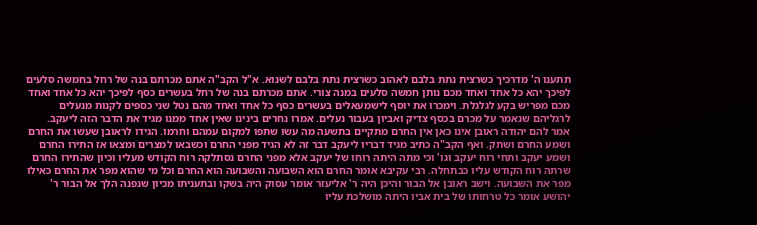תתענו ה' מדרכיך כשרצית נתת בלבם לאהוב כשרצית נתת בלבם לשנוא. א"ל הקב"ה אתם מכרתם בנה של רחל בחמשה סלעים לפיכך יהא כל אחד ואחד מכם נותן חמשה סלעים במנה צורי. אתם מכרתם בנה של רחל בעשרים כסף לפיכך יהא כל אחד ואחד מכם מפריש בקע לגלגלת. וימכרו את יוסף לישמעאלים בעשרים כסף כל אחד ואחד מהם נטל שני כספים לקנות מנעלים לרגליהם שנאמר על מכרם בכסף צדיק ואביון בעבור נעלים. אמרו נחרים בינינו שאין אחד ממנו מגיד את הדבר הזה ליעקב. אמר להם יהודה ראובן אינו כאן אין החרם מתקיים בתשעה מה עשו שתפו למקום עמהם וחרמו. הגידו לראובן שעשו את החרם ושמע החרם ושתק. ואף הקב"ה כתיב מגיד דבריו ליעקב דבר זה לא הגיד מפני החרם וכשבאו למצרים ומצאו אז התירו החרם ושמע יעקב ותחי רוח יעקב וגו' וכי מתה היתה רוחו של יעקב אלא מפני החרם נסתלקה רוח הקודש מעליו וכיון שהתירו החרם שרתה רוח הקודש עליו כבתחלה. רבי עקיבא אומר החרם הוא השבועה והשבועה הוא החרם וכל מי שהוא מפר את החרם כאילו מפר את השבועה. וישב ראובן אל הבור והיכן היה ר' אליעזר אומר עסוק היה בשקו ובתעניתו מכיון שנפנה הלך אל הבור ר' יהושע אומר כל טרחותו של בית אביו היתה מושלכת עליו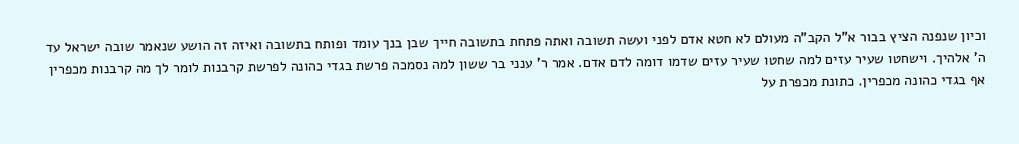וכיון שנפנה הציץ בבור א"ל הקב"ה מעולם לא חטא אדם לפני ועשה תשובה ואתה פתחת בתשובה חייך שבן בנך עומד ופותח בתשובה ואיזה זה הושע שנאמר שובה ישראל עד ה' אלהיך. וישחטו שעיר עזים למה שחטו שעיר עזים שדמו דומה לדם אדם. אמר ר' ענני בר ששון למה נסמכה פרשת בגדי כהונה לפרשת קרבנות לומר לך מה קרבנות מכפרין אף בגדי כהונה מכפרין. כתונת מכפרת על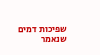שפיכות דמים שנאמר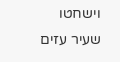וישחטו שעיר עזים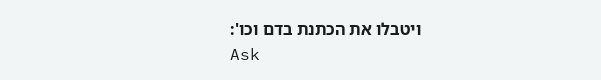ויטבלו את הכתנת בדם וכו':
Ask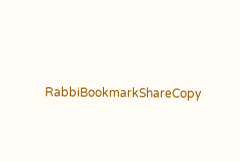RabbiBookmarkShareCopy